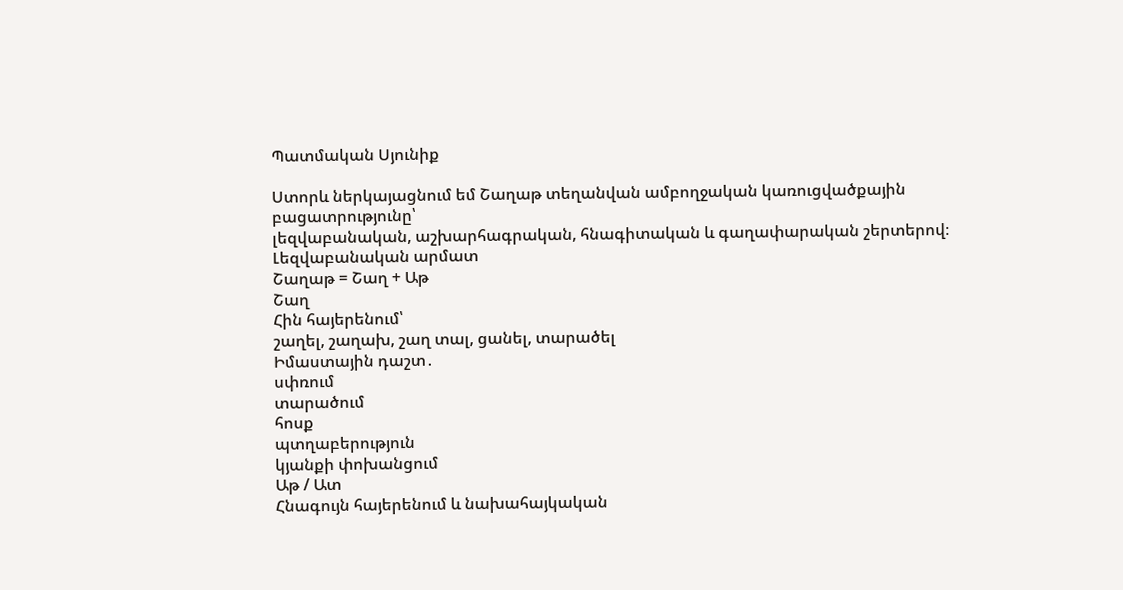Պատմական Սյունիք

Ստորև ներկայացնում եմ Շաղաթ տեղանվան ամբողջական կառուցվածքային բացատրությունը՝
լեզվաբանական, աշխարհագրական, հնագիտական և գաղափարական շերտերով։
Լեզվաբանական արմատ
Շաղաթ = Շաղ + Աթ
Շաղ
Հին հայերենում՝
շաղել, շաղախ, շաղ տալ, ցանել, տարածել
Իմաստային դաշտ․
սփռում
տարածում
հոսք
պտղաբերություն
կյանքի փոխանցում
Աթ / Ատ
Հնագույն հայերենում և նախահայկական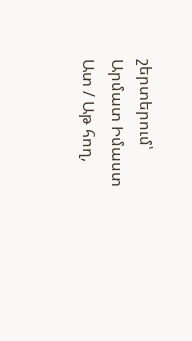շերտերում՝
Արմատ Իմաստ
Ատ / Աթ հող,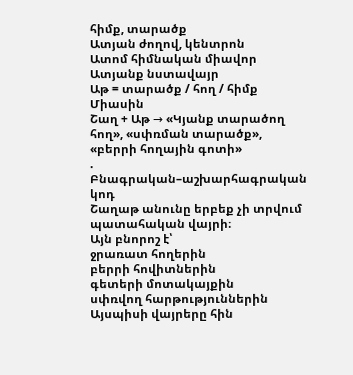հիմք, տարածք
Ատյան ժողով, կենտրոն
Ատոմ հիմնական միավոր
Ատյանք նստավայր
Աթ = տարածք / հող / հիմք
Միասին
Շաղ + Աթ → «Կյանք տարածող հող», «սփռման տարածք», «բերրի հողային գոտի»
. Բնագրական–աշխարհագրական կոդ
Շաղաթ անունը երբեք չի տրվում պատահական վայրի։
Այն բնորոշ է՝
ջրառատ հողերին
բերրի հովիտներին
գետերի մոտակայքին
սփռվող հարթություններին
Այսպիսի վայրերը հին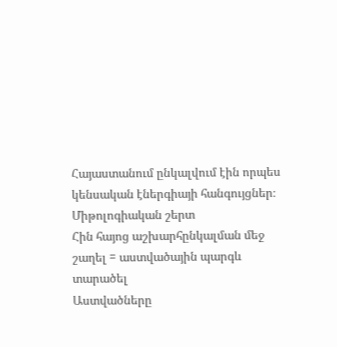Հայաստանում ընկալվում էին որպես
կենսական էներգիայի հանգույցներ։
Միթոլոգիական շերտ
Հին հայոց աշխարհընկալման մեջ
շաղել = աստվածային պարգև տարածել
Աստվածները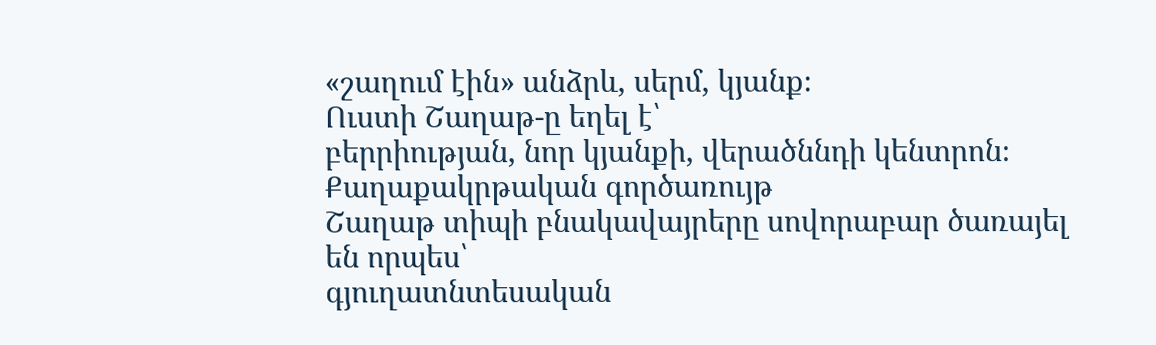«շաղում էին» անձրև, սերմ, կյանք։
Ուստի Շաղաթ-ը եղել է՝
բերրիության, նոր կյանքի, վերածննդի կենտրոն։
Քաղաքակրթական գործառույթ
Շաղաթ տիպի բնակավայրերը սովորաբար ծառայել են որպես՝
գյուղատնտեսական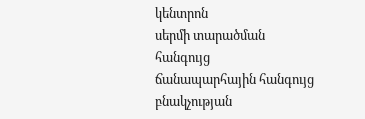կենտրոն
սերմի տարածման հանգույց
ճանապարհային հանգույց
բնակչության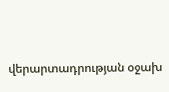վերարտադրության օջախ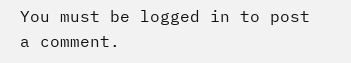You must be logged in to post a comment.